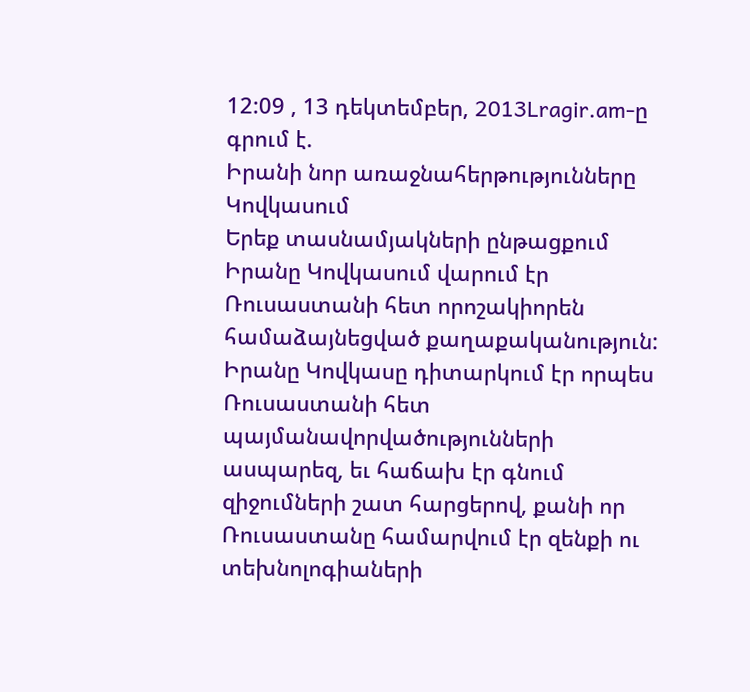12:09 , 13 դեկտեմբեր, 2013Lragir.am-ը գրում է.
Իրանի նոր առաջնահերթությունները Կովկասում
Երեք տասնամյակների ընթացքում Իրանը Կովկասում վարում էր Ռուսաստանի հետ որոշակիորեն համաձայնեցված քաղաքականություն: Իրանը Կովկասը դիտարկում էր որպես Ռուսաստանի հետ պայմանավորվածությունների ասպարեզ, եւ հաճախ էր գնում զիջումների շատ հարցերով, քանի որ Ռուսաստանը համարվում էր զենքի ու տեխնոլոգիաների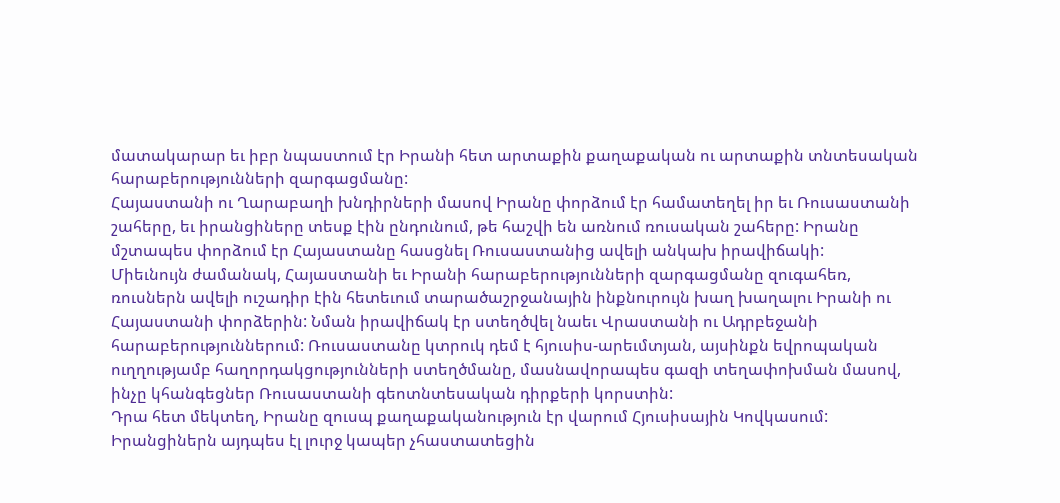մատակարար եւ իբր նպաստում էր Իրանի հետ արտաքին քաղաքական ու արտաքին տնտեսական հարաբերությունների զարգացմանը:
Հայաստանի ու Ղարաբաղի խնդիրների մասով Իրանը փորձում էր համատեղել իր եւ Ռուսաստանի շահերը, եւ իրանցիները տեսք էին ընդունում, թե հաշվի են առնում ռուսական շահերը: Իրանը մշտապես փորձում էր Հայաստանը հասցնել Ռուսաստանից ավելի անկախ իրավիճակի:
Միեւնույն ժամանակ, Հայաստանի եւ Իրանի հարաբերությունների զարգացմանը զուգահեռ, ռուսներն ավելի ուշադիր էին հետեւում տարածաշրջանային ինքնուրույն խաղ խաղալու Իրանի ու Հայաստանի փորձերին: Նման իրավիճակ էր ստեղծվել նաեւ Վրաստանի ու Ադրբեջանի հարաբերություններում: Ռուսաստանը կտրուկ դեմ է հյուսիս-արեւմտյան, այսինքն եվրոպական ուղղությամբ հաղորդակցությունների ստեղծմանը, մասնավորապես գազի տեղափոխման մասով, ինչը կհանգեցներ Ռուսաստանի գեոտնտեսական դիրքերի կորստին:
Դրա հետ մեկտեղ, Իրանը զուսպ քաղաքականություն էր վարում Հյուսիսային Կովկասում: Իրանցիներն այդպես էլ լուրջ կապեր չհաստատեցին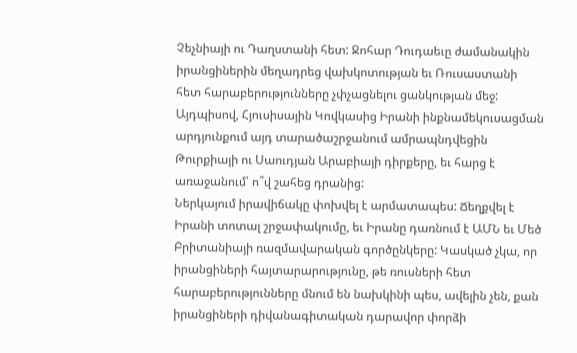Չեչնիայի ու Դաղստանի հետ: Ջոհար Դուդաեւը ժամանակին իրանցիներին մեղադրեց վախկոտության եւ Ռուսաստանի հետ հարաբերությունները չփչացնելու ցանկության մեջ: Այդպիսով, Հյուսիսային Կովկասից Իրանի ինքնամեկուսացման արդյունքում այդ տարածաշրջանում ամրապնդվեցին Թուրքիայի ու Սաուդյան Արաբիայի դիրքերը, եւ հարց է առաջանում՝ ո՞վ շահեց դրանից:
Ներկայում իրավիճակը փոխվել է արմատապես: Ճեղքվել է Իրանի տոտալ շրջափակումը, եւ Իրանը դառնում է ԱՄՆ եւ Մեծ Բրիտանիայի ռազմավարական գործընկերը: Կասկած չկա, որ իրանցիների հայտարարությունը, թե ռուսների հետ հարաբերությունները մնում են նախկինի պես, ավելին չեն, քան իրանցիների դիվանագիտական դարավոր փորձի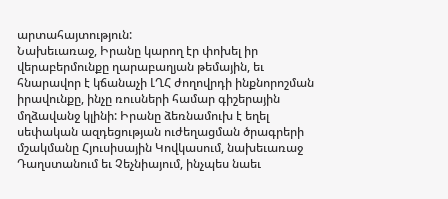արտահայտություն:
Նախեւառաջ, Իրանը կարող էր փոխել իր վերաբերմունքը ղարաբաղյան թեմային, եւ հնարավոր է կճանաչի ԼՂՀ ժողովրդի ինքնորոշման իրավունքը, ինչը ռուսների համար գիշերային մղձավանջ կլինի: Իրանը ձեռնամուխ է եղել սեփական ազդեցության ուժեղացման ծրագրերի մշակմանը Հյուսիսային Կովկասում, նախեւառաջ Դաղստանում եւ Չեչնիայում, ինչպես նաեւ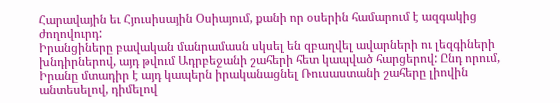Հարավային եւ Հյուսիսային Օսիայում, քանի որ օսերին համարում է ազգակից ժողովուրդ:
Իրանցիները բավական մանրամասն սկսել են զբաղվել ավարների ու լեզգիների խնդիրներով, այդ թվում Ադրբեջանի շահերի հետ կապված հարցերով: Ընդ որում, Իրանը մտադիր է այդ կապերն իրականացնել Ռուսաստանի շահերը լիովին անտեսելով, դիմելով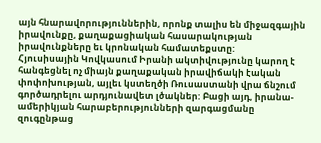այն հնարավորություններին, որոնք տալիս են միջազգային իրավունքը, քաղաքացիական հասարակության իրավունքները եւ կրոնական համատեքստը:
Հյուսիսային Կովկասում Իրանի ակտիվությունը կարող է հանգեցնել ոչ միայն քաղաքական իրավիճակի էական փոփոխության, այլեւ կստեղծի Ռուսաստանի վրա ճնշում գործադրելու արդյունավետ լծակներ: Բացի այդ, իրանա-ամերիկյան հարաբերությունների զարգացմանը զուգընթաց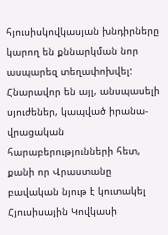հյուսիսկովկասյան խնդիրները կարող են քննարկման նոր ասպարեզ տեղափոխվել:
Հնարավոր են այլ, անսպասելի սյուժեներ, կապված իրանա-վրացական հարաբերությունների հետ, քանի որ Վրաստանը բավական նյութ է կուտակել Հյուսիսային Կովկասի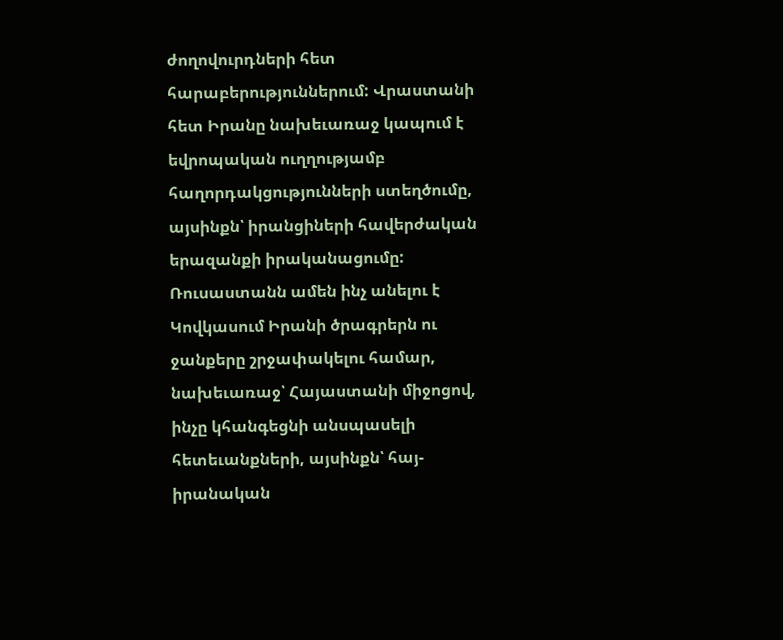ժողովուրդների հետ հարաբերություններում: Վրաստանի հետ Իրանը նախեւառաջ կապում է եվրոպական ուղղությամբ հաղորդակցությունների ստեղծումը, այսինքն՝ իրանցիների հավերժական երազանքի իրականացումը:
Ռուսաստանն ամեն ինչ անելու է Կովկասում Իրանի ծրագրերն ու ջանքերը շրջափակելու համար, նախեւառաջ՝ Հայաստանի միջոցով, ինչը կհանգեցնի անսպասելի հետեւանքների, այսինքն՝ հայ-իրանական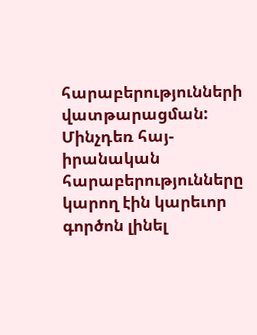հարաբերությունների վատթարացման:
Մինչդեռ հայ-իրանական հարաբերությունները կարող էին կարեւոր գործոն լինել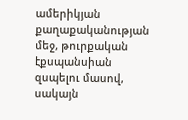ամերիկյան քաղաքականության մեջ, թուրքական էքսպանսիան զսպելու մասով, սակայն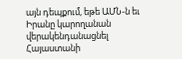այն դեպքում, եթե ԱՄՆ-ն եւ Իրանը կարողանան վերակենդանացնել Հայաստանի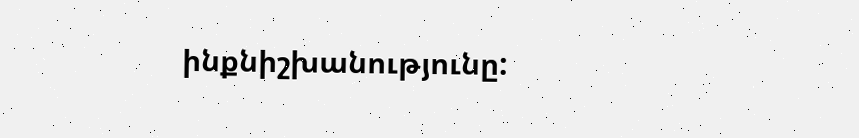ինքնիշխանությունը: